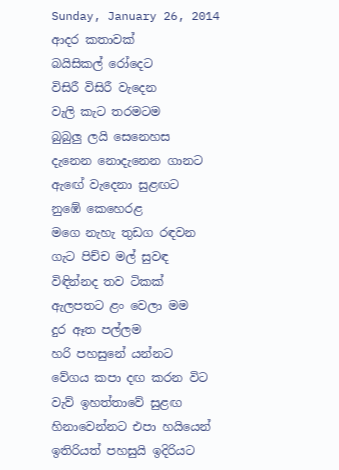Sunday, January 26, 2014
ආදර කතාවක්
බයිසිකල් රෝදෙට
විසිරී විසිරී වැදෙන
වැලි කැට තරමටම
බුබුලු ලයි සෙනෙහස
දැනෙන නොදැනෙන ගානට
ඇඟේ වැදෙනා සුළඟට
නුඹේ කෙහෙරළ
මගෙ නැහැ තුඩග රඳවන
ගැට පිච්ච මල් සුවඳ
විඳින්නද තව ටිකක්
ඇලපතට ළං වෙලා මම
දුර ඈත පල්ලම
හරි පහසුනේ යන්නට
වේගය කපා දඟ කරන විට
වැව් ඉහත්තාවේ සුළඟ
හිනාවෙන්නට එපා හයියෙන්
ඉතිරියත් පහසුයි ඉදිරියට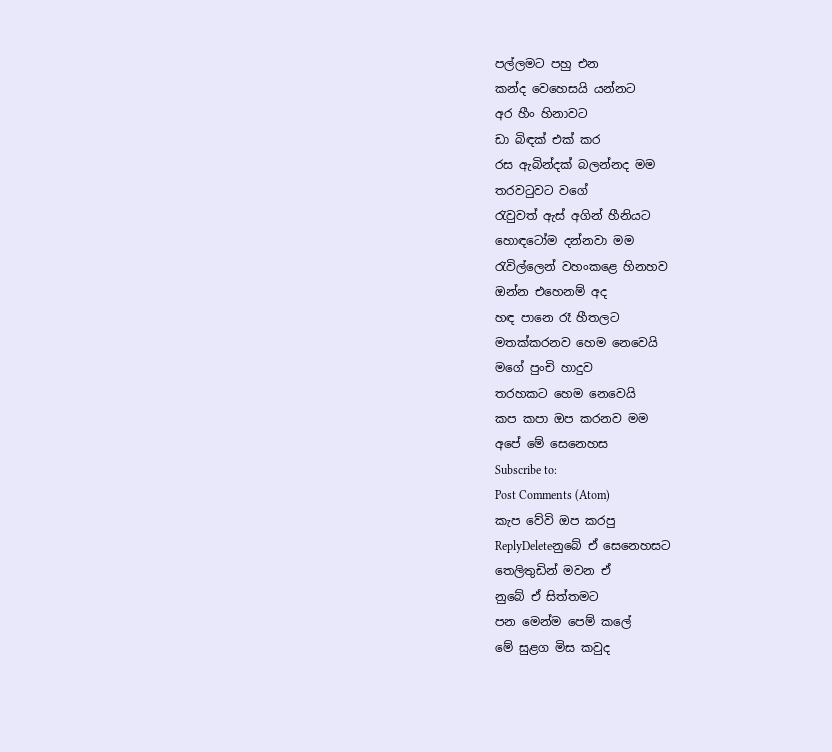පල්ලමට පහු එන
කන්ද වෙහෙසයි යන්නට
අර හීං හිනාවට
ඩා බිඳක් එක් කර
රස ඇබින්දක් බලන්නද මම
තරවටුවට වගේ
රැවුවත් ඇස් අගින් හීනියට
හොඳටෝම දන්නවා මම
රැවිල්ලෙන් වහංකළෙ හිනහව
ඔන්න එහෙනම් අද
හඳ පානෙ රෑ හීතලට
මතක්කරනව හෙම නෙවෙයි
මගේ පුංචි හාදුව
තරහකට හෙම නෙවෙයි
කප කපා ඔප කරනව මම
අපේ මේ සෙනෙහස
Subscribe to:
Post Comments (Atom)
කැප වේවි ඔප කරපු
ReplyDeleteනුබේ ඒ සෙනෙහසට
තෙලිතුඩින් මවන ඒ
නුබේ ඒ සිත්තමට
පන මෙන්ම පෙම් කලේ
මේ සුළග මිස කවුද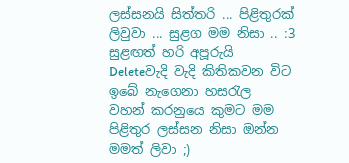ලස්සනයි සිත්තරි ... පිළිතුරක් ලිවුවා ... සුළග මම නිසා .. :3
සුළඟත් හරි අපූරුයි
Deleteවැදි වැදි කිතිකවන විට
ඉබේ නැගෙනා හසරැල
වහන් කරනුයෙ කුමට මම
පිළිතුර ලස්සන නිසා ඔන්න මමත් ලිවා ;)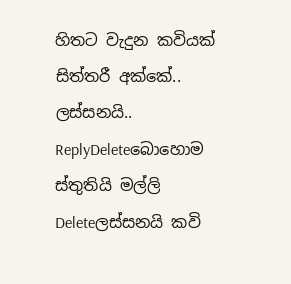හිතට වැදුන කවියක් සිත්තරී අක්කේ.. ලස්සනයි..
ReplyDeleteබොහොම ස්තුතියි මල්ලි
Deleteලස්සනයි කවි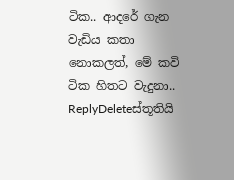ටික.. ආදරේ ගැන වැඩිය කතා නොකලත්, මේ කවි ටික හිතට වැදුනා..
ReplyDeleteස්තූතියි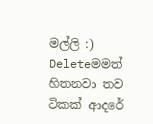මල්ලි :)
Deleteමමත් හිතනවා තව ටිකක් ආදරේ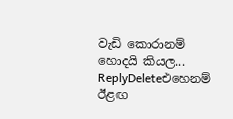වැඩි කොරානම් හොදයි කියල...
ReplyDeleteඑහෙනම් ඊළඟ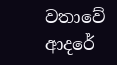වතාවේ ආදරේ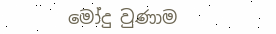මෝදු වුණාම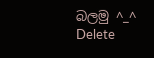බලමු ^_^
Delete